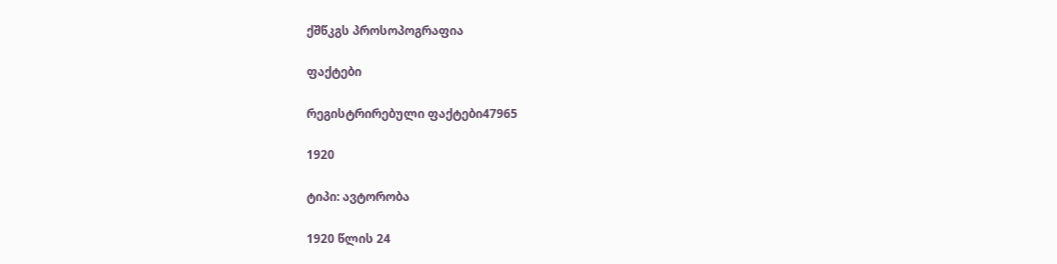ქშწკგს პროსოპოგრაფია

ფაქტები

რეგისტრირებული ფაქტები47965

1920

ტიპი: ავტორობა

1920 წლის 24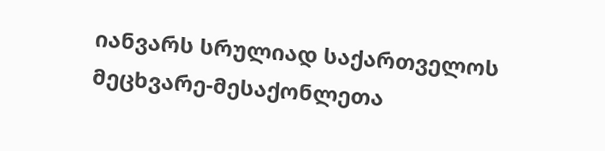იანვარს სრულიად საქართველოს მეცხვარე-მესაქონლეთა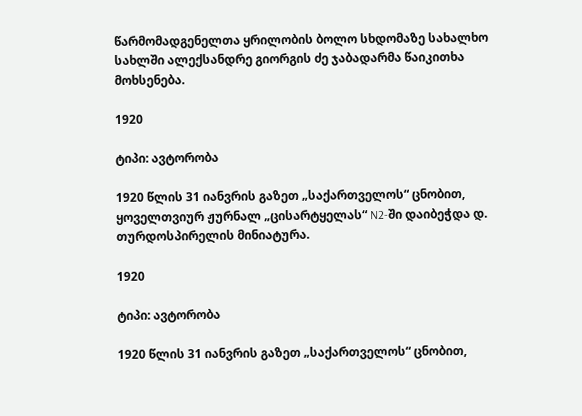წარმომადგენელთა ყრილობის ბოლო სხდომაზე სახალხო სახლში ალექსანდრე გიორგის ძე ჯაბადარმა წაიკითხა მოხსენება.

1920

ტიპი: ავტორობა

1920 წლის 31 იანვრის გაზეთ „საქართველოს“ ცნობით, ყოველთვიურ ჟურნალ „ცისარტყელას“ N2-ში დაიბეჭდა დ. თურდოსპირელის მინიატურა.

1920

ტიპი: ავტორობა

1920 წლის 31 იანვრის გაზეთ „საქართველოს“ ცნობით,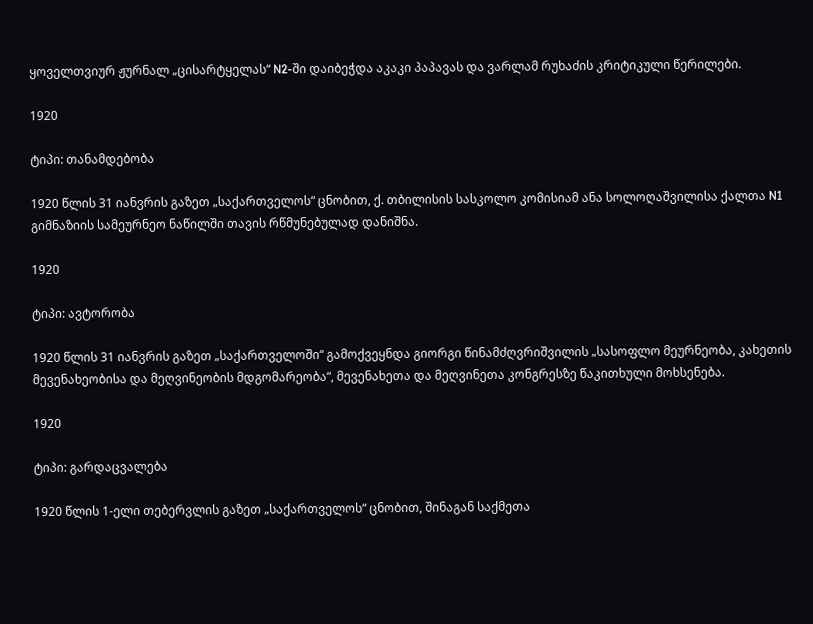ყოველთვიურ ჟურნალ „ცისარტყელას“ N2-ში დაიბეჭდა აკაკი პაპავას და ვარლამ რუხაძის კრიტიკული წერილები.

1920

ტიპი: თანამდებობა

1920 წლის 31 იანვრის გაზეთ „საქართველოს“ ცნობით, ქ. თბილისის სასკოლო კომისიამ ანა სოლოღაშვილისა ქალთა N1 გიმნაზიის სამეურნეო ნაწილში თავის რწმუნებულად დანიშნა.

1920

ტიპი: ავტორობა

1920 წლის 31 იანვრის გაზეთ „საქართველოში“ გამოქვეყნდა გიორგი წინამძღვრიშვილის „სასოფლო მეურნეობა, კახეთის მევენახეობისა და მეღვინეობის მდგომარეობა“, მევენახეთა და მეღვინეთა კონგრესზე წაკითხული მოხსენება.

1920

ტიპი: გარდაცვალება

1920 წლის 1-ელი თებერვლის გაზეთ „საქართველოს“ ცნობით, შინაგან საქმეთა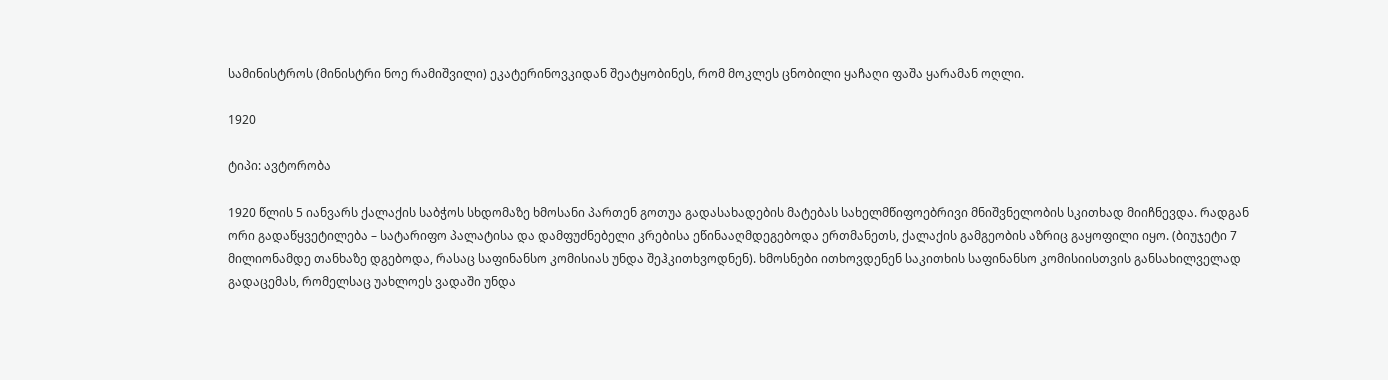სამინისტროს (მინისტრი ნოე რამიშვილი) ეკატერინოვკიდან შეატყობინეს, რომ მოკლეს ცნობილი ყაჩაღი ფაშა ყარამან ოღლი.

1920

ტიპი: ავტორობა

1920 წლის 5 იანვარს ქალაქის საბჭოს სხდომაზე ხმოსანი პართენ გოთუა გადასახადების მატებას სახელმწიფოებრივი მნიშვნელობის სკითხად მიიჩნევდა. რადგან ორი გადაწყვეტილება – სატარიფო პალატისა და დამფუძნებელი კრებისა ეწინააღმდეგებოდა ერთმანეთს, ქალაქის გამგეობის აზრიც გაყოფილი იყო. (ბიუჯეტი 7 მილიონამდე თანხაზე დგებოდა, რასაც საფინანსო კომისიას უნდა შეჰკითხვოდნენ). ხმოსნები ითხოვდენენ საკითხის საფინანსო კომისიისთვის განსახილველად გადაცემას, რომელსაც უახლოეს ვადაში უნდა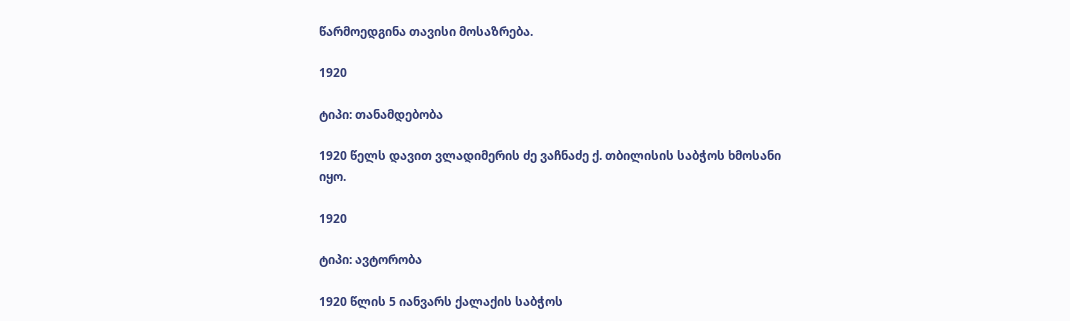წარმოედგინა თავისი მოსაზრება.

1920

ტიპი: თანამდებობა

1920 წელს დავით ვლადიმერის ძე ვაჩნაძე ქ. თბილისის საბჭოს ხმოსანი იყო.

1920

ტიპი: ავტორობა

1920 წლის 5 იანვარს ქალაქის საბჭოს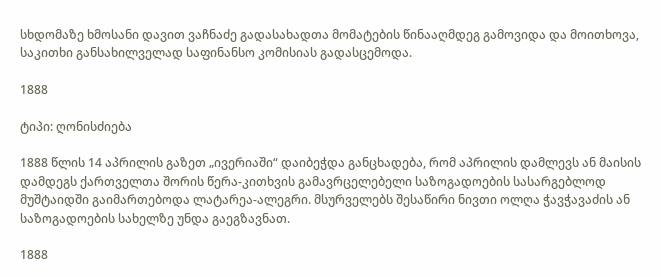სხდომაზე ხმოსანი დავით ვაჩნაძე გადასახადთა მომატების წინააღმდეგ გამოვიდა და მოითხოვა, საკითხი განსახილველად საფინანსო კომისიას გადასცემოდა.

1888

ტიპი: ღონისძიება

1888 წლის 14 აპრილის გაზეთ „ივერიაში“ დაიბეჭდა განცხადება, რომ აპრილის დამლევს ან მაისის დამდეგს ქართველთა შორის წერა-კითხვის გამავრცელებელი საზოგადოების სასარგებლოდ მუშტაიდში გაიმართებოდა ლატარეა-ალეგრი. მსურველებს შესაწირი ნივთი ოლღა ჭავჭავაძის ან საზოგადოების სახელზე უნდა გაეგზავნათ.

1888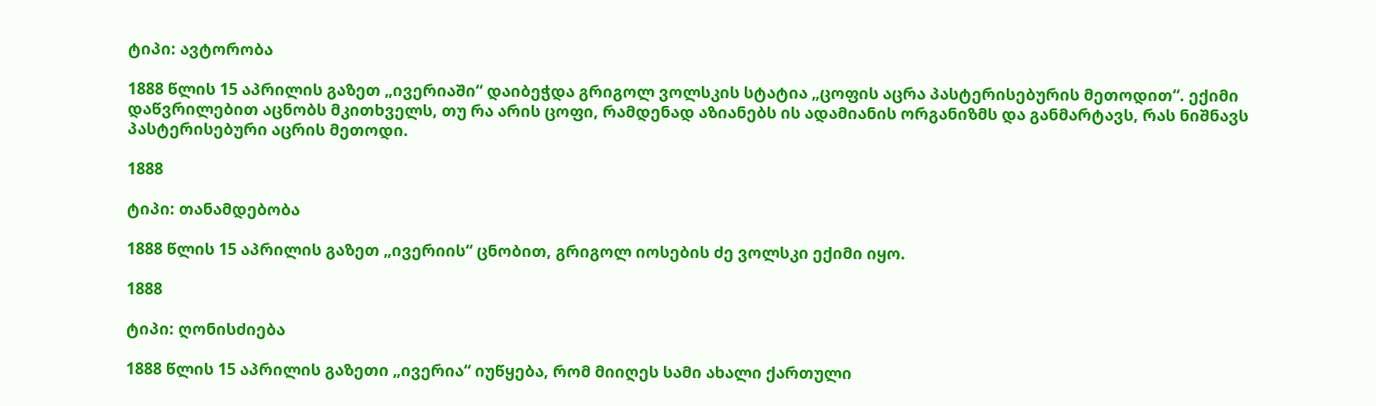ტიპი: ავტორობა

1888 წლის 15 აპრილის გაზეთ „ივერიაში“ დაიბეჭდა გრიგოლ ვოლსკის სტატია „ცოფის აცრა პასტერისებურის მეთოდით“. ექიმი დაწვრილებით აცნობს მკითხველს, თუ რა არის ცოფი, რამდენად აზიანებს ის ადამიანის ორგანიზმს და განმარტავს, რას ნიშნავს პასტერისებური აცრის მეთოდი.

1888

ტიპი: თანამდებობა

1888 წლის 15 აპრილის გაზეთ „ივერიის“ ცნობით, გრიგოლ იოსების ძე ვოლსკი ექიმი იყო.

1888

ტიპი: ღონისძიება

1888 წლის 15 აპრილის გაზეთი „ივერია“ იუწყება, რომ მიიღეს სამი ახალი ქართული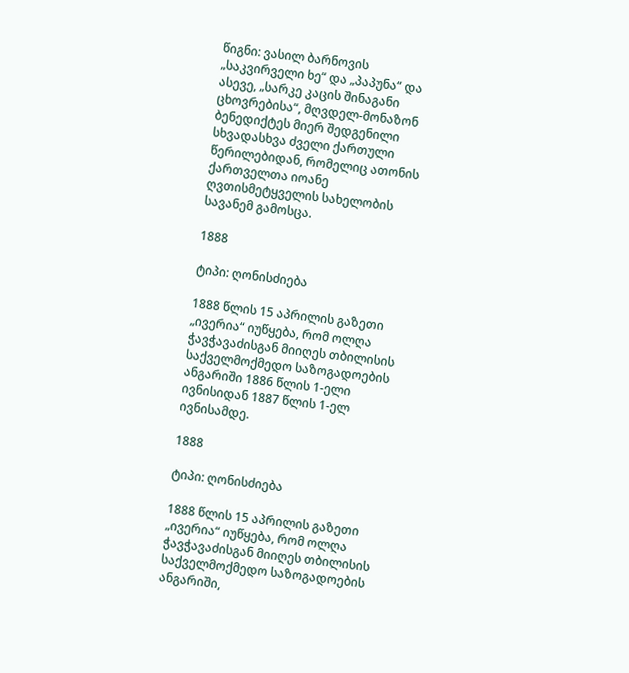წიგნი: ვასილ ბარნოვის „საკვირველი ხე“ და „პაპუნა“ და ასევე, „სარკე კაცის შინაგანი ცხოვრებისა“, მღვდელ-მონაზონ ბენედიქტეს მიერ შედგენილი სხვადასხვა ძველი ქართული წერილებიდან, რომელიც ათონის ქართველთა იოანე ღვთისმეტყველის სახელობის სავანემ გამოსცა.

1888

ტიპი: ღონისძიება

1888 წლის 15 აპრილის გაზეთი „ივერია“ იუწყება, რომ ოლღა ჭავჭავაძისგან მიიღეს თბილისის საქველმოქმედო საზოგადოების ანგარიში 1886 წლის 1-ელი ივნისიდან 1887 წლის 1-ელ ივნისამდე.

1888

ტიპი: ღონისძიება

1888 წლის 15 აპრილის გაზეთი „ივერია“ იუწყება, რომ ოლღა ჭავჭავაძისგან მიიღეს თბილისის საქველმოქმედო საზოგადოების ანგარიში,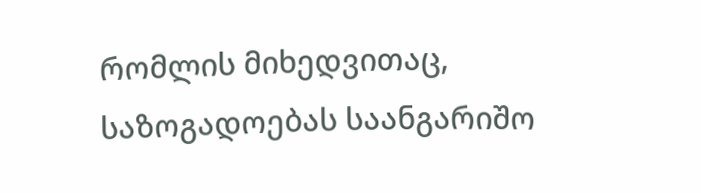რომლის მიხედვითაც, საზოგადოებას საანგარიშო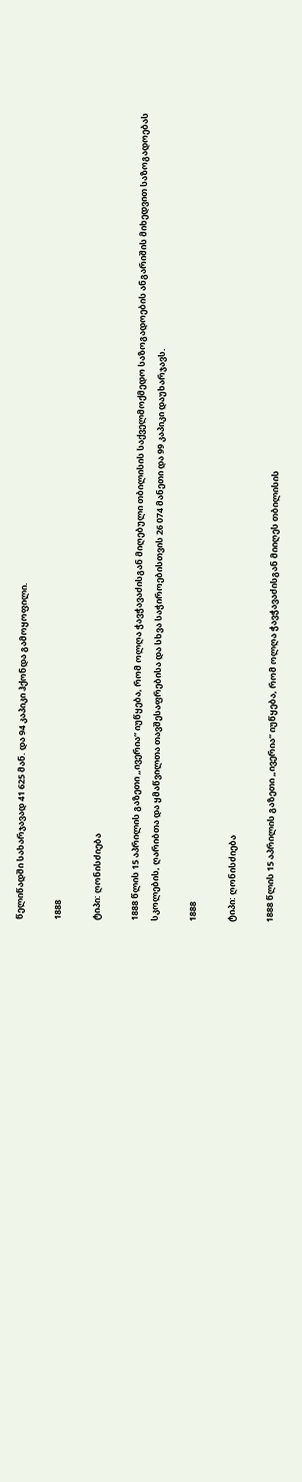წელიწადში სახარჯავად 41 625 მან. და 94 კაპიკი ჰქონდა გამოყოფილი.

1888

ტიპი: ღონისძიება

1888 წლის 15 აპრილის გაზეთი „ივერია“ იუწყება, რომ ოლღა ჭავჭავაძისგან მიღებული თბილისის საქველმოქმედო საზოგადოების ანგარიშის მიხედვით საზოგადოებას სკოლების, ღარიბთა და ყმაწვილთა თავშესაფრებისა და სხვა საჭიროებისთვის 26 074 მანეთი და 99 კაპიკი დაუხარჯავს.

1888

ტიპი: ღონისძიება

1888 წლის 15 აპრილის გაზეთი „ივერია“ იუწყება, რომ ოლღა ჭავჭავაძისგან მიიღეს თბილისის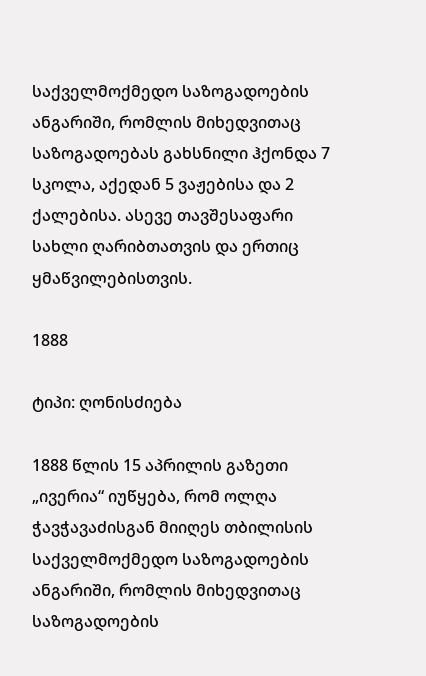საქველმოქმედო საზოგადოების ანგარიში, რომლის მიხედვითაც საზოგადოებას გახსნილი ჰქონდა 7 სკოლა, აქედან 5 ვაჟებისა და 2 ქალებისა. ასევე თავშესაფარი სახლი ღარიბთათვის და ერთიც ყმაწვილებისთვის.

1888

ტიპი: ღონისძიება

1888 წლის 15 აპრილის გაზეთი „ივერია“ იუწყება, რომ ოლღა ჭავჭავაძისგან მიიღეს თბილისის საქველმოქმედო საზოგადოების ანგარიში, რომლის მიხედვითაც საზოგადოების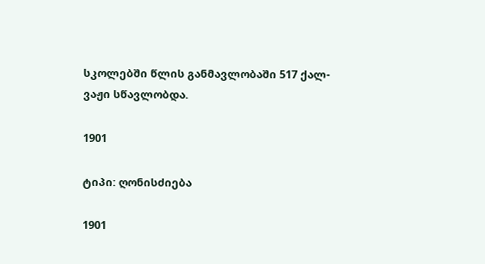სკოლებში წლის განმავლობაში 517 ქალ-ვაჟი სწავლობდა.

1901

ტიპი: ღონისძიება

1901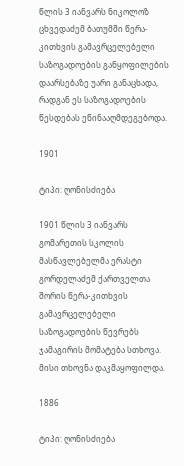წლის 3 იანვარს ნიკოლოზ ცხვედაძემ ბათუმში წერა-კითხვის გამავრცელებელი საზოგადოების განყოფილების დაარსებაზე უარი განაცხადა, რადგან ეს საზოგადოების წესდებას ეწინააღმდეგებოდა.

1901

ტიპი: ღონისძიება

1901 წლის 3 იანვარს გომარეთის სკოლის მასწავლებელმა ერასტი გორდელაძემ ქართველთა შორის წერა-კითხვის გამავრცელებელი საზოგადოების წევრებს ჯამაგირის მომატება სთხოვა. მისი თხოვნა დაკმაყოფილდა.

1886

ტიპი: ღონისძიება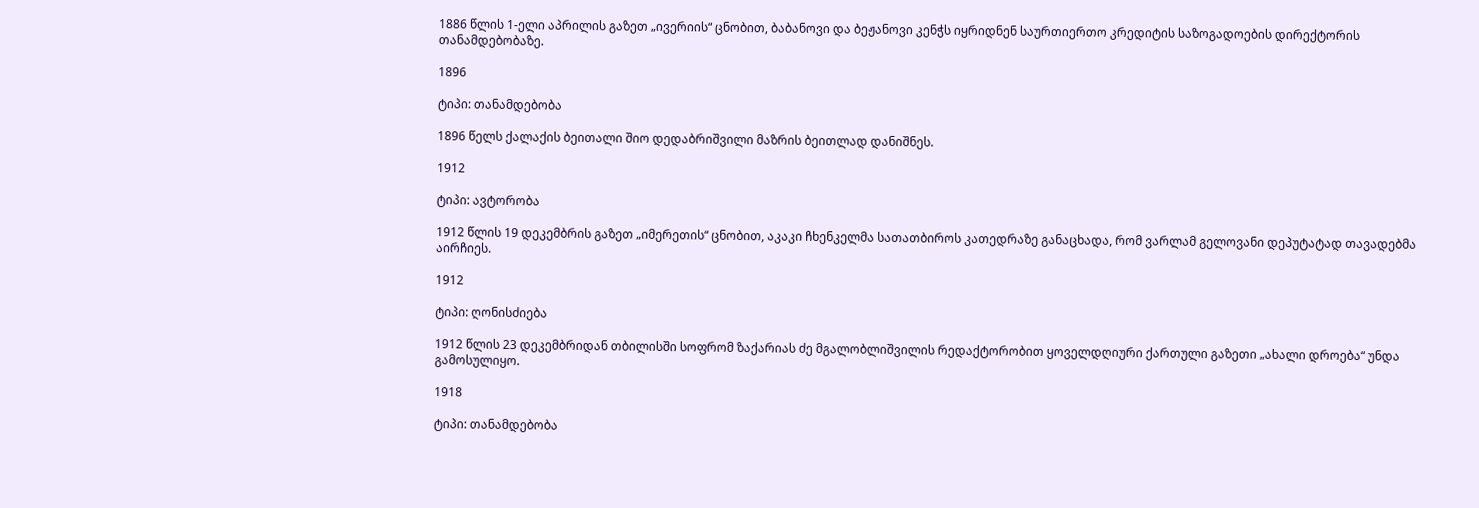1886 წლის 1-ელი აპრილის გაზეთ „ივერიის“ ცნობით, ბაბანოვი და ბეჟანოვი კენჭს იყრიდნენ საურთიერთო კრედიტის საზოგადოების დირექტორის თანამდებობაზე.

1896

ტიპი: თანამდებობა

1896 წელს ქალაქის ბეითალი შიო დედაბრიშვილი მაზრის ბეითლად დანიშნეს.

1912

ტიპი: ავტორობა

1912 წლის 19 დეკემბრის გაზეთ „იმერეთის“ ცნობით, აკაკი ჩხენკელმა სათათბიროს კათედრაზე განაცხადა, რომ ვარლამ გელოვანი დეპუტატად თავადებმა აირჩიეს.

1912

ტიპი: ღონისძიება

1912 წლის 23 დეკემბრიდან თბილისში სოფრომ ზაქარიას ძე მგალობლიშვილის რედაქტორობით ყოველდღიური ქართული გაზეთი „ახალი დროება“ უნდა გამოსულიყო.

1918

ტიპი: თანამდებობა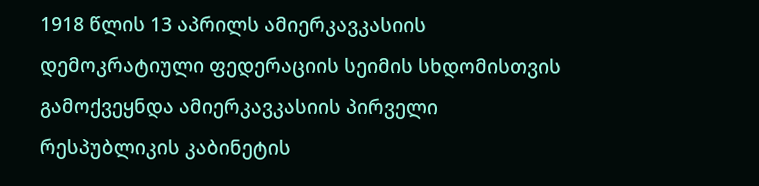1918 წლის 13 აპრილს ამიერკავკასიის დემოკრატიული ფედერაციის სეიმის სხდომისთვის გამოქვეყნდა ამიერკავკასიის პირველი რესპუბლიკის კაბინეტის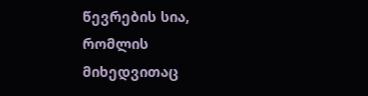წევრების სია, რომლის მიხედვითაც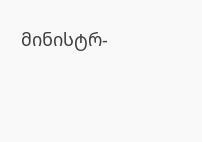მინისტრ-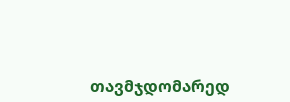თავმჯდომარედ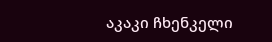აკაკი ჩხენკელი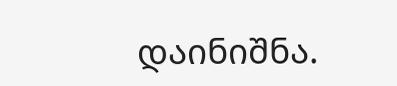დაინიშნა.